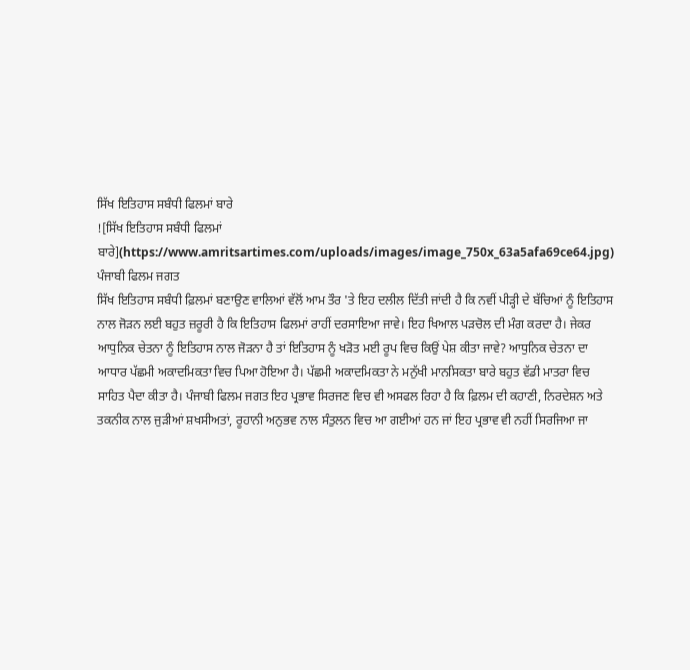ਸਿੱਖ ਇਤਿਹਾਸ ਸਬੰਧੀ ਫਿਲਮਾਂ ਬਾਰੇ
![ਸਿੱਖ ਇਤਿਹਾਸ ਸਬੰਧੀ ਫਿਲਮਾਂ ਬਾਰੇ](https://www.amritsartimes.com/uploads/images/image_750x_63a5afa69ce64.jpg)
ਪੰਜਾਬੀ ਫਿਲਮ ਜਗਤ
ਸਿੱਖ ਇਤਿਹਾਸ ਸਬੰਧੀ ਫ਼ਿਲਮਾਂ ਬਣਾਉਣ ਵਾਲਿਆਂ ਵੱਲੋਂ ਆਮ ਤੌਰ 'ਤੇ ਇਹ ਦਲੀਲ ਦਿੱਤੀ ਜਾਂਦੀ ਹੈ ਕਿ ਨਵੀਂ ਪੀੜ੍ਹੀ ਦੇ ਬੱਚਿਆਂ ਨੂੰ ਇਤਿਹਾਸ ਨਾਲ ਜੋੜਨ ਲਈ ਬਹੁਤ ਜ਼ਰੂਰੀ ਹੈ ਕਿ ਇਤਿਹਾਸ ਫਿਲਮਾਂ ਰਾਹੀਂ ਦਰਸਾਇਆ ਜਾਵੇ। ਇਹ ਖਿਆਲ ਪੜਚੋਲ ਦੀ ਮੰਗ ਕਰਦਾ ਹੈ। ਜੇਕਰ ਆਧੁਨਿਕ ਚੇਤਨਾ ਨੂੰ ਇਤਿਹਾਸ ਨਾਲ ਜੋੜਨਾ ਹੈ ਤਾਂ ਇਤਿਹਾਸ ਨੂੰ ਖੜੋਤ ਮਈ ਰੂਪ ਵਿਚ ਕਿਉਂ ਪੇਸ਼ ਕੀਤਾ ਜਾਵੇ? ਆਧੁਨਿਕ ਚੇਤਨਾ ਦਾ ਆਧਾਰ ਪੱਛਮੀ ਅਕਾਦਮਿਕਤਾ ਵਿਚ ਪਿਆ ਹੋਇਆ ਹੈ। ਪੱਛਮੀ ਅਕਾਦਮਿਕਤਾ ਨੇ ਮਨੁੱਖੀ ਮਾਨਸਿਕਤਾ ਬਾਰੇ ਬਹੁਤ ਵੱਡੀ ਮਾਤਰਾ ਵਿਚ ਸਾਹਿਤ ਪੈਦਾ ਕੀਤਾ ਹੈ। ਪੰਜਾਬੀ ਫਿਲਮ ਜਗਤ ਇਹ ਪ੍ਰਭਾਵ ਸਿਰਜਣ ਵਿਚ ਵੀ ਅਸਫਲ ਰਿਹਾ ਹੈ ਕਿ ਫ਼ਿਲਮ ਦੀ ਕਹਾਣੀ, ਨਿਰਦੇਸ਼ਨ ਅਤੇ ਤਕਨੀਕ ਨਾਲ ਜੁੜੀਆਂ ਸ਼ਖਸੀਅਤਾਂ, ਰੂਹਾਨੀ ਅਨੁਭਵ ਨਾਲ ਸੰਤੁਲਨ ਵਿਚ ਆ ਗਈਆਂ ਹਨ ਜਾਂ ਇਹ ਪ੍ਰਭਾਵ ਵੀ ਨਹੀਂ ਸਿਰਜਿਆ ਜਾ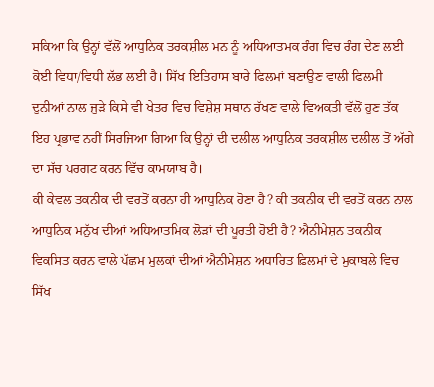ਸਕਿਆ ਕਿ ਉਨ੍ਹਾਂ ਵੱਲੋਂ ਆਧੁਨਿਕ ਤਰਕਸ਼ੀਲ ਮਨ ਨੂੰ ਅਧਿਆਤਮਕ ਰੰਗ ਵਿਚ ਰੰਗ ਦੇਣ ਲਈ ਕੋਈ ਵਿਧਾ/ਵਿਧੀ ਲੱਭ ਲਈ ਹੈ। ਸਿੱਖ ਇਤਿਹਾਸ ਬਾਰੇ ਫਿਲਮਾਂ ਬਣਾਉਣ ਵਾਲੀ ਫਿਲਮੀ ਦੁਨੀਆਂ ਨਾਲ ਜੁੜੇ ਕਿਸੇ ਵੀ ਖੇਤਰ ਵਿਚ ਵਿਸ਼ੇਸ਼ ਸਥਾਨ ਰੱਖਣ ਵਾਲੇ ਵਿਅਕਤੀ ਵੱਲੋਂ ਹੁਣ ਤੱਕ ਇਹ ਪ੍ਰਭਾਵ ਨਹੀਂ ਸਿਰਜਿਆ ਗਿਆ ਕਿ ਉਨ੍ਹਾਂ ਦੀ ਦਲੀਲ ਆਧੁਨਿਕ ਤਰਕਸ਼ੀਲ ਦਲੀਲ ਤੋਂ ਅੱਗੇ ਦਾ ਸੱਚ ਪਰਗਟ ਕਰਨ ਵਿੱਚ ਕਾਮਯਾਬ ਹੈ।
ਕੀ ਕੇਵਲ ਤਕਨੀਕ ਦੀ ਵਰਤੋਂ ਕਰਨਾ ਹੀ ਆਧੁਨਿਕ ਹੋਣਾ ਹੈ? ਕੀ ਤਕਨੀਕ ਦੀ ਵਰਤੋਂ ਕਰਨ ਨਾਲ ਆਧੁਨਿਕ ਮਨੁੱਖ ਦੀਆਂ ਅਧਿਆਤਮਿਕ ਲੋੜਾਂ ਦੀ ਪੂਰਤੀ ਹੋਈ ਹੈ? ਐਨੀਮੇਸ਼ਨ ਤਕਨੀਕ ਵਿਕਸਿਤ ਕਰਨ ਵਾਲੇ ਪੱਛਮ ਮੁਲਕਾਂ ਦੀਆਂ ਐਨੀਮੇਸ਼ਨ ਅਧਾਰਿਤ ਫ਼ਿਲਮਾਂ ਦੇ ਮੁਕਾਬਲੇ ਵਿਚ ਸਿੱਖ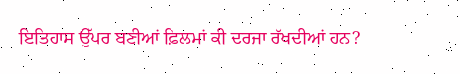ਇਤਿਹਾਸ ਉੱਪਰ ਬਣੀਆਂ ਫ਼ਿਲਮਾਂ ਕੀ ਦਰਜਾ ਰੱਖਦੀਆਂ ਹਨ?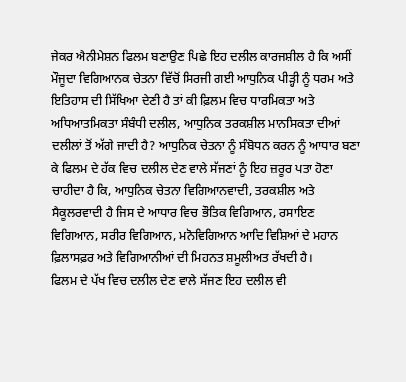ਜੇਕਰ ਐਨੀਮੇਸ਼ਨ ਫਿਲਮ ਬਣਾਉਣ ਪਿਛੇ ਇਹ ਦਲੀਲ ਕਾਰਜਸ਼ੀਲ ਹੈ ਕਿ ਅਸੀਂ ਮੌਜੂਦਾ ਵਿਗਿਆਨਕ ਚੇਤਨਾ ਵਿੱਚੋਂ ਸਿਰਜੀ ਗਈ ਆਧੁਨਿਕ ਪੀੜ੍ਹੀ ਨੂੰ ਧਰਮ ਅਤੇ ਇਤਿਹਾਸ ਦੀ ਸਿੱਖਿਆ ਦੇਣੀ ਹੈ ਤਾਂ ਕੀ ਫ਼ਿਲਮ ਵਿਚ ਧਾਰਮਿਕਤਾ ਅਤੇ ਅਧਿਆਤਮਿਕਤਾ ਸੰਬੰਧੀ ਦਲੀਲ, ਆਧੁਨਿਕ ਤਰਕਸ਼ੀਲ ਮਾਨਸਿਕਤਾ ਦੀਆਂ ਦਲੀਲਾਂ ਤੋਂ ਅੱਗੇ ਜਾਦੀ ਹੈ? ਆਧੁਨਿਕ ਚੇਤਨਾ ਨੂੰ ਸੰਬੋਧਨ ਕਰਨ ਨੂੰ ਆਧਾਰ ਬਣਾ ਕੇ ਫਿਲਮ ਦੇ ਹੱਕ ਵਿਚ ਦਲੀਲ ਦੇਣ ਵਾਲੇ ਸੱਜਣਾਂ ਨੂੰ ਇਹ ਜ਼ਰੂਰ ਪਤਾ ਹੋਣਾ ਚਾਹੀਦਾ ਹੈ ਕਿ, ਆਧੁਨਿਕ ਚੇਤਨਾ ਵਿਗਿਆਨਵਾਦੀ, ਤਰਕਸ਼ੀਲ ਅਤੇ ਸੈਕੂਲਰਵਾਦੀ ਹੈ ਜਿਸ ਦੇ ਆਧਾਰ ਵਿਚ ਭੌਤਿਕ ਵਿਗਿਆਨ, ਰਸਾਇਣ ਵਿਗਿਆਨ, ਸਰੀਰ ਵਿਗਿਆਨ, ਮਨੋਵਿਗਿਆਨ ਆਦਿ ਵਿਸ਼ਿਆਂ ਦੇ ਮਹਾਨ ਫ਼ਿਲਾਸਫ਼ਰ ਅਤੇ ਵਿਗਿਆਨੀਆਂ ਦੀ ਮਿਹਨਤ ਸ਼ਮੂਲੀਅਤ ਰੱਖਦੀ ਹੈ।
ਫਿਲਮ ਦੇ ਪੱਖ ਵਿਚ ਦਲੀਲ ਦੇਣ ਵਾਲੇ ਸੱਜਣ ਇਹ ਦਲੀਲ ਵੀ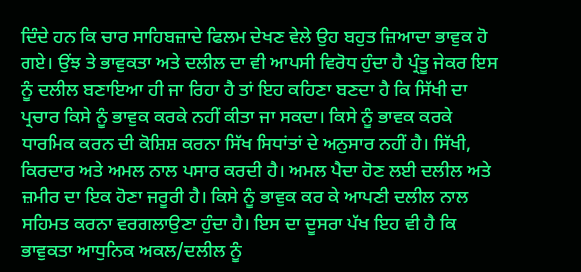ਦਿੰਦੇ ਹਨ ਕਿ ਚਾਰ ਸਾਹਿਬਜ਼ਾਦੇ ਫਿਲਮ ਦੇਖਣ ਵੇਲੇ ਉਹ ਬਹੁਤ ਜ਼ਿਆਦਾ ਭਾਵੁਕ ਹੋ ਗਏ। ਉਂਝ ਤੇ ਭਾਵੁਕਤਾ ਅਤੇ ਦਲੀਲ ਦਾ ਵੀ ਆਪਸੀ ਵਿਰੋਧ ਹੁੰਦਾ ਹੈ ਪ੍ਰੰਤੂ ਜੇਕਰ ਇਸ ਨੂੰ ਦਲੀਲ ਬਣਾਇਆ ਹੀ ਜਾ ਰਿਹਾ ਹੈ ਤਾਂ ਇਹ ਕਹਿਣਾ ਬਣਦਾ ਹੈ ਕਿ ਸਿੱਖੀ ਦਾ ਪ੍ਰਚਾਰ ਕਿਸੇ ਨੂੰ ਭਾਵੁਕ ਕਰਕੇ ਨਹੀਂ ਕੀਤਾ ਜਾ ਸਕਦਾ। ਕਿਸੇ ਨੂੰ ਭਾਵਕ ਕਰਕੇ ਧਾਰਮਿਕ ਕਰਨ ਦੀ ਕੋਸ਼ਿਸ਼ ਕਰਨਾ ਸਿੱਖ ਸਿਧਾਂਤਾਂ ਦੇ ਅਨੁਸਾਰ ਨਹੀਂ ਹੈ। ਸਿੱਖੀ, ਕਿਰਦਾਰ ਅਤੇ ਅਮਲ ਨਾਲ ਪਸਾਰ ਕਰਦੀ ਹੈ। ਅਮਲ ਪੈਦਾ ਹੋਣ ਲਈ ਦਲੀਲ ਅਤੇ ਜ਼ਮੀਰ ਦਾ ਇਕ ਹੋਣਾ ਜਰੂਰੀ ਹੈ। ਕਿਸੇ ਨੂੰ ਭਾਵੁਕ ਕਰ ਕੇ ਆਪਣੀ ਦਲੀਲ ਨਾਲ ਸਹਿਮਤ ਕਰਨਾ ਵਰਗਲਾਉਣਾ ਹੁੰਦਾ ਹੈ। ਇਸ ਦਾ ਦੂਸਰਾ ਪੱਖ ਇਹ ਵੀ ਹੈ ਕਿ ਭਾਵੁਕਤਾ ਆਧੁਨਿਕ ਅਕਲ/ਦਲੀਲ ਨੂੰ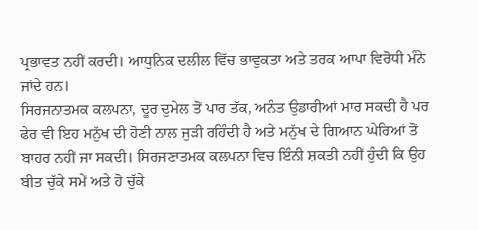ਪ੍ਰਭਾਵਤ ਨਹੀਂ ਕਰਦੀ। ਆਧੁਨਿਕ ਦਲੀਲ ਵਿੱਚ ਭਾਵੁਕਤਾ ਅਤੇ ਤਰਕ ਆਪਾ ਵਿਰੋਧੀ ਮੰਨੇ ਜਾਂਦੇ ਹਨ।
ਸਿਰਜਨਾਤਮਕ ਕਲਪਨਾ, ਦੂਰ ਦੁਮੇਲ ਤੋਂ ਪਾਰ ਤੱਕ, ਅਨੰਤ ਉਡਾਰੀਆਂ ਮਾਰ ਸਕਦੀ ਹੈ ਪਰ ਫੇਰ ਵੀ ਇਹ ਮਨੁੱਖ ਦੀ ਹੋਣੀ ਨਾਲ ਜੁੜੀ ਰਹਿੰਦੀ ਹੈ ਅਤੇ ਮਨੁੱਖ ਦੇ ਗਿਆਨ ਘੇਰਿਆਂ ਤੋਂ ਬਾਹਰ ਨਹੀਂ ਜਾ ਸਕਦੀ। ਸਿਰਜਣਾਤਮਕ ਕਲਪਨਾ ਵਿਚ ਇੰਨੀ ਸ਼ਕਤੀ ਨਹੀਂ ਹੁੰਦੀ ਕਿ ਉਹ ਬੀਤ ਚੁੱਕੇ ਸਮੇਂ ਅਤੇ ਹੋ ਚੁੱਕੇ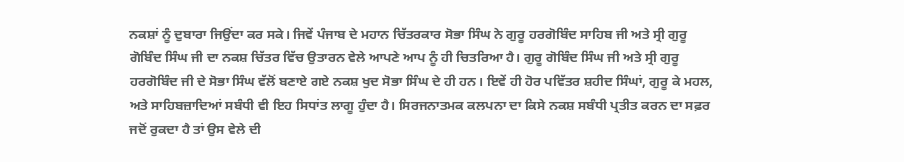ਨਕਸ਼ਾਂ ਨੂੰ ਦੁਬਾਰਾ ਜਿਉਂਦਾ ਕਰ ਸਕੇ। ਜਿਵੇਂ ਪੰਜਾਬ ਦੇ ਮਹਾਨ ਚਿੱਤਰਕਾਰ ਸੋਭਾ ਸਿੰਘ ਨੇ ਗੁਰੂ ਹਰਗੋਬਿੰਦ ਸਾਹਿਬ ਜੀ ਅਤੇ ਸ੍ਰੀ ਗੁਰੂ ਗੋਬਿੰਦ ਸਿੰਘ ਜੀ ਦਾ ਨਕਸ਼ ਚਿੱਤਰ ਵਿੱਚ ਉਤਾਰਨ ਵੇਲੇ ਆਪਣੇ ਆਪ ਨੂੰ ਹੀ ਚਿਤਰਿਆ ਹੈ। ਗੁਰੂ ਗੋਬਿੰਦ ਸਿੰਘ ਜੀ ਅਤੇ ਸ੍ਰੀ ਗੁਰੂ ਹਰਗੋਬਿੰਦ ਜੀ ਦੇ ਸੋਭਾ ਸਿੰਘ ਵੱਲੋਂ ਬਣਾਏ ਗਏ ਨਕਸ਼ ਖੁਦ ਸੋਭਾ ਸਿੰਘ ਦੇ ਹੀ ਹਨ। ਇਵੇਂ ਹੀ ਹੋਰ ਪਵਿੱਤਰ ਸ਼ਹੀਦ ਸਿੰਘਾਂ, ਗੁਰੂ ਕੇ ਮਹਲ, ਅਤੇ ਸਾਹਿਬਜ਼ਾਦਿਆਂ ਸਬੰਧੀ ਵੀ ਇਹ ਸਿਧਾਂਤ ਲਾਗੂ ਹੁੰਦਾ ਹੈ। ਸਿਰਜਨਾਤਮਕ ਕਲਪਨਾ ਦਾ ਕਿਸੇ ਨਕਸ਼ ਸਬੰਧੀ ਪ੍ਰਤੀਤ ਕਰਨ ਦਾ ਸਫ਼ਰ ਜਦੋਂ ਰੁਕਦਾ ਹੈ ਤਾਂ ਉਸ ਵੇਲੇ ਦੀ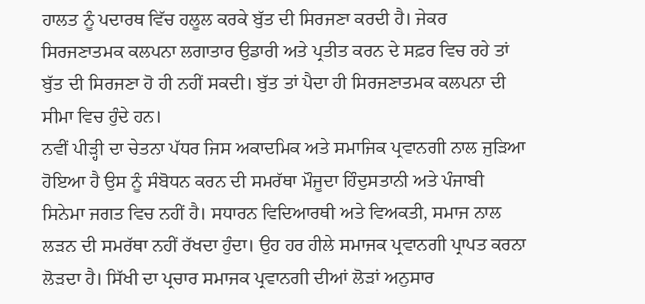ਹਾਲਤ ਨੂੰ ਪਦਾਰਥ ਵਿੱਚ ਹਲੂਲ ਕਰਕੇ ਬੁੱਤ ਦੀ ਸਿਰਜਣਾ ਕਰਦੀ ਹੈ। ਜੇਕਰ ਸਿਰਜਣਾਤਮਕ ਕਲਪਨਾ ਲਗਾਤਾਰ ਉਡਾਰੀ ਅਤੇ ਪ੍ਰਤੀਤ ਕਰਨ ਦੇ ਸਫ਼ਰ ਵਿਚ ਰਹੇ ਤਾਂ ਬੁੱਤ ਦੀ ਸਿਰਜਣਾ ਹੋ ਹੀ ਨਹੀਂ ਸਕਦੀ। ਬੁੱਤ ਤਾਂ ਪੈਦਾ ਹੀ ਸਿਰਜਣਾਤਮਕ ਕਲਪਨਾ ਦੀ ਸੀਮਾ ਵਿਚ ਹੁੰਦੇ ਹਨ।
ਨਵੀਂ ਪੀੜ੍ਹੀ ਦਾ ਚੇਤਨਾ ਪੱਧਰ ਜਿਸ ਅਕਾਦਮਿਕ ਅਤੇ ਸਮਾਜਿਕ ਪ੍ਰਵਾਨਗੀ ਨਾਲ ਜੁੜਿਆ ਹੋਇਆ ਹੈ ਉਸ ਨੂੰ ਸੰਬੋਧਨ ਕਰਨ ਦੀ ਸਮਰੱਥਾ ਮੌਜੂਦਾ ਹਿੰਦੁਸਤਾਨੀ ਅਤੇ ਪੰਜਾਬੀ ਸਿਨੇਮਾ ਜਗਤ ਵਿਚ ਨਹੀਂ ਹੈ। ਸਧਾਰਨ ਵਿਦਿਆਰਥੀ ਅਤੇ ਵਿਅਕਤੀ, ਸਮਾਜ ਨਾਲ ਲੜਨ ਦੀ ਸਮਰੱਥਾ ਨਹੀਂ ਰੱਖਦਾ ਹੁੰਦਾ। ਉਹ ਹਰ ਹੀਲੇ ਸਮਾਜਕ ਪ੍ਰਵਾਨਗੀ ਪ੍ਰਾਪਤ ਕਰਨਾ ਲੋੜਦਾ ਹੈ। ਸਿੱਖੀ ਦਾ ਪ੍ਰਚਾਰ ਸਮਾਜਕ ਪ੍ਰਵਾਨਗੀ ਦੀਆਂ ਲੋੜਾਂ ਅਨੁਸਾਰ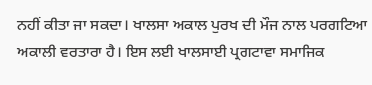ਨਹੀਂ ਕੀਤਾ ਜਾ ਸਕਦਾ। ਖਾਲਸਾ ਅਕਾਲ ਪੁਰਖ ਦੀ ਮੌਜ ਨਾਲ ਪਰਗਟਿਆ ਅਕਾਲੀ ਵਰਤਾਰਾ ਹੈ। ਇਸ ਲਈ ਖਾਲਸਾਈ ਪ੍ਰਗਟਾਵਾ ਸਮਾਜਿਕ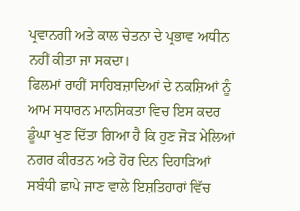ਪ੍ਰਵਾਨਗੀ ਅਤੇ ਕਾਲ ਚੇਤਨਾ ਦੇ ਪ੍ਰਭਾਵ ਅਧੀਨ ਨਹੀਂ ਕੀਤਾ ਜਾ ਸਕਦਾ।
ਫਿਲਮਾਂ ਰਾਹੀਂ ਸਾਹਿਬਜ਼ਾਦਿਆਂ ਦੇ ਨਕਸ਼ਿਆਂ ਨੂੰ ਆਮ ਸਧਾਰਨ ਮਾਨਸਿਕਤਾ ਵਿਚ ਇਸ ਕਦਰ ਡੂੰਘਾ ਖੁਣ ਦਿੱਤਾ ਗਿਆ ਹੈ ਕਿ ਹੁਣ ਜੋੜ ਮੇਲਿਆਂ ਨਗਰ ਕੀਰਤਨ ਅਤੇ ਹੋਰ ਦਿਨ ਦਿਹਾੜਿਆਂ ਸਬੰਧੀ ਛਾਪੇ ਜਾਣ ਵਾਲੇ ਇਸ਼ਤਿਹਾਰਾਂ ਵਿੱਚ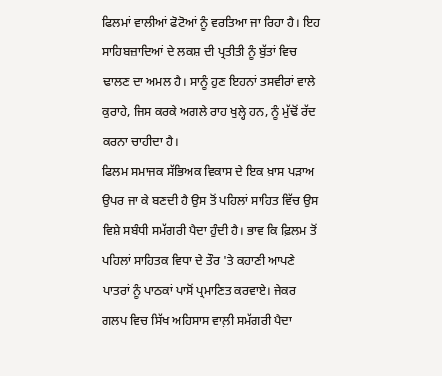ਫਿਲਮਾਂ ਵਾਲੀਆਂ ਫੋਟੋਆਂ ਨੂੰ ਵਰਤਿਆ ਜਾ ਰਿਹਾ ਹੈ। ਇਹ ਸਾਹਿਬਜ਼ਾਦਿਆਂ ਦੇ ਲਕਸ਼ ਦੀ ਪ੍ਰਤੀਤੀ ਨੂੰ ਬੁੱਤਾਂ ਵਿਚ ਢਾਲਣ ਦਾ ਅਮਲ ਹੈ। ਸਾਨੂੰ ਹੁਣ ਇਹਨਾਂ ਤਸਵੀਰਾਂ ਵਾਲੇ ਕੁਰਾਹੇ, ਜਿਸ ਕਰਕੇ ਅਗਲੇ ਰਾਹ ਖੁਲ੍ਹੇ ਹਨ, ਨੂੰ ਮੁੱਢੋਂ ਰੱਦ ਕਰਨਾ ਚਾਹੀਦਾ ਹੈ।
ਫਿਲਮ ਸਮਾਜਕ ਸੱਭਿਅਕ ਵਿਕਾਸ ਦੇ ਇਕ ਖ਼ਾਸ ਪੜਾਅ ਉਪਰ ਜਾ ਕੇ ਬਣਦੀ ਹੈ ਉਸ ਤੋਂ ਪਹਿਲਾਂ ਸਾਹਿਤ ਵਿੱਚ ਉਸ ਵਿਸ਼ੇ ਸਬੰਧੀ ਸਮੱਗਰੀ ਪੈਦਾ ਹੁੰਦੀ ਹੈ। ਭਾਵ ਕਿ ਫ਼ਿਲਮ ਤੋਂ ਪਹਿਲਾਂ ਸਾਹਿਤਕ ਵਿਧਾ ਦੇ ਤੌਰ 'ਤੇ ਕਹਾਣੀ ਆਪਣੇ ਪਾਤਰਾਂ ਨੂੰ ਪਾਠਕਾਂ ਪਾਸੋਂ ਪ੍ਰਮਾਣਿਤ ਕਰਵਾਏ। ਜੇਕਰ ਗਲਪ ਵਿਚ ਸਿੱਖ ਅਹਿਸਾਸ ਵਾਲ਼ੀ ਸਮੱਗਰੀ ਪੈਦਾ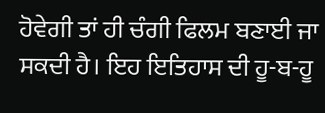ਹੋਵੇਗੀ ਤਾਂ ਹੀ ਚੰਗੀ ਫਿਲਮ ਬਣਾਈ ਜਾ ਸਕਦੀ ਹੈ। ਇਹ ਇਤਿਹਾਸ ਦੀ ਹੂ-ਬ-ਹੂ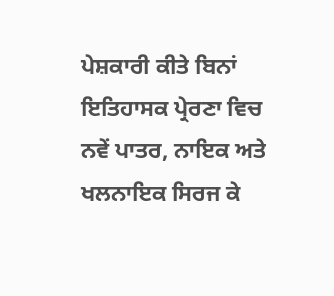ਪੇਸ਼ਕਾਰੀ ਕੀਤੇ ਬਿਨਾਂ ਇਤਿਹਾਸਕ ਪ੍ਰੇਰਣਾ ਵਿਚ ਨਵੇਂ ਪਾਤਰ, ਨਾਇਕ ਅਤੇ ਖਲਨਾਇਕ ਸਿਰਜ ਕੇ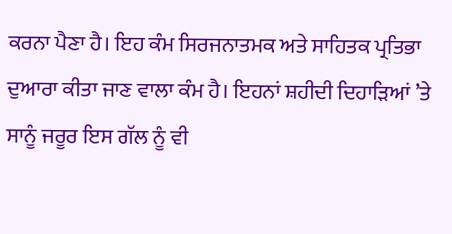ਕਰਨਾ ਪੈਣਾ ਹੈ। ਇਹ ਕੰਮ ਸਿਰਜਨਾਤਮਕ ਅਤੇ ਸਾਹਿਤਕ ਪ੍ਰਤਿਭਾ ਦੁਆਰਾ ਕੀਤਾ ਜਾਣ ਵਾਲਾ ਕੰਮ ਹੈ। ਇਹਨਾਂ ਸ਼ਹੀਦੀ ਦਿਹਾੜਿਆਂ ’ਤੇ ਸਾਨੂੰ ਜਰੂਰ ਇਸ ਗੱਲ ਨੂੰ ਵੀ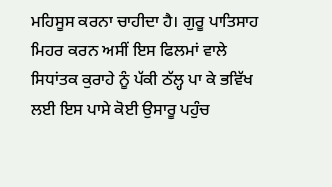ਮਹਿਸੂਸ ਕਰਨਾ ਚਾਹੀਦਾ ਹੈ। ਗੁਰੂ ਪਾਤਿਸਾਹ ਮਿਹਰ ਕਰਨ ਅਸੀਂ ਇਸ ਫਿਲਮਾਂ ਵਾਲੇ ਸਿਧਾਂਤਕ ਕੁਰਾਹੇ ਨੂੰ ਪੱਕੀ ਠੱਲ੍ਹ ਪਾ ਕੇ ਭਵਿੱਖ ਲਈ ਇਸ ਪਾਸੇ ਕੋਈ ਉਸਾਰੂ ਪਹੁੰਚ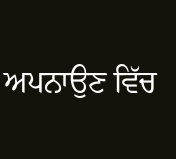ਅਪਨਾਉਣ ਵਿੱਚ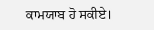ਕਾਮਯਾਬ ਹੋ ਸਕੀਏ।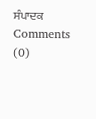ਸੰਪਾਦਕ
Comments (0)